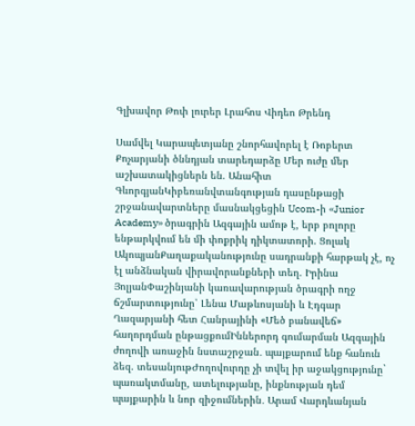Գլխավոր Թոփ լուրեր Լրահոս Վիդեո Թրենդ

Սամվել Կարապետյանը շնորհավորել է Ռոբերտ Քոչարյանի ծննդյան տարեդարձը Մեր ուժը մեր աշխատակիցներն են. Անահիտ ԳևորգյանԿիբեռանվտանգության դասընթացի շրջանավարտները մասնակցեցին Ucom-ի «Junior Academy» ծրագրին Ազգային ամոթ է, երբ բոլորը ենթարկվում են մի փոքրիկ դիկտատորի. Ցոլակ ԱկոպյանՔաղաքականությունը սադրանքի հարթակ չէ, ոչ էլ անձնական վիրավորանքների տեղ. Իրինա ՅոլյանՓաշինյանի կառավարության ծրագրի ողջ ճշմարտությունը՝ Լենա Մաթևոսյանի և Էդգար Ղազարյանի հետ Հանրայինի «Մեծ բանավեճ» հաղորդման ընթացքումԻններորդ գումարման Ազգային ժողովի առաջին նստաշրջան․ պայքարում ենք հանուն ձեզ. տեսանյութԺողովուրդը չի տվել իր աջակցությունը` պառակտմանը, ատելությանը, ինքնության դեմ պայքարին և նոր զիջումներին․ Արամ Վարդևանյան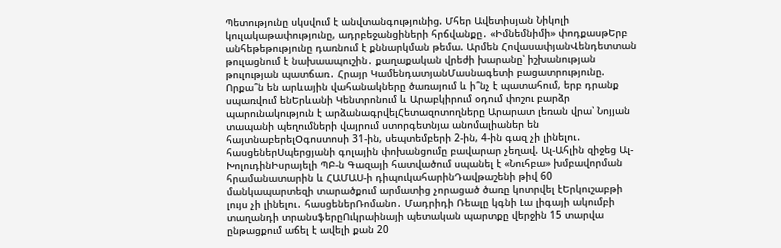Պետությունը սկսվում է անվտանգությունից. Մհեր Ավետիսյան Նիկոլի կուլակաթափությունը, ադրբեջանցիների հրճվանքը․ «Իմնեմնիմի» փոդքասթԵրբ անհեթեթությունը դառնում է քննարկման թեմա. Արմեն ՀովասափյանՎենդետտան թուլացնում է նախաապուշին․ քաղաքական վրեժի խարանը՝ իշխանության թուլության պատճառ․ Հրայր ԿամենդատյանՄասնագետի բացատրությունը. Որքա՞ն են արևային վահանակները ծառայում և ի՞նչ է պատահում, երբ դրանք սպառվում ենԵրևանի Կենտրոնում և Արաբկիրում օդում փոշու բարձր պարունակություն է արձանագրվելՀետազոտողները Արարատ լեռան վրա՝ Նոյյան տապանի պեղումների վայրում ստորգետնյա անոմալիաներ են հայտնաբերելՕգոստոսի 31-ին, սեպտեմբերի 2-ին, 4-ին գազ չի լինելու․ հասցեներՍպերցյանի գոլային փոխանցումը բավարար չեղավ. Ալ-Ահլին զիջեց Ալ-ԽոլուդինԻսրայելի ՊԲ-ն Գազայի հատվածում սպանել է «Նուհբա» խմբավորման հրամանատարին և ՀԱՄԱՍ-ի դիպուկահարինԴավթաշենի թիվ 60 մանկապարտեզի տարածքում արմատից չորացած ծառը կոտրվել էԵրկուշաբթի լույս չի լինելու․ հասցեներՌոմանո․ Մադրիդի Ռեալը կգնի Լա լիգայի ակումբի տաղանդի տրանսֆերըՈւկրաինայի պետական պարտքը վերջին 15 տարվա ընթացքում աճել է ավելի քան 20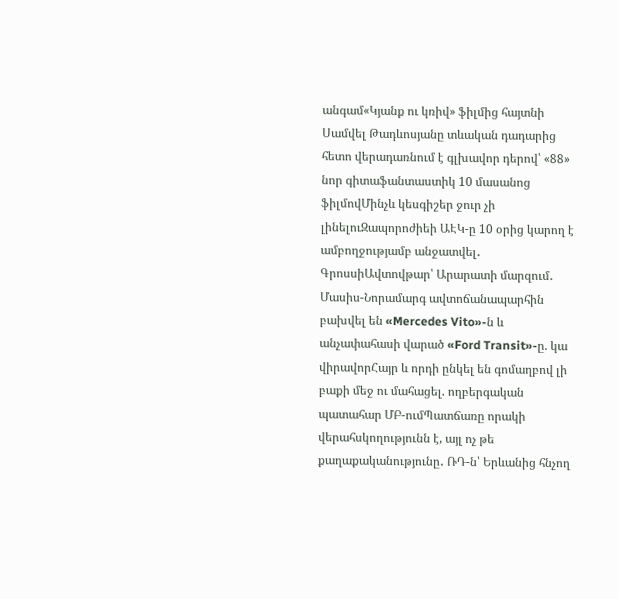անգամ«Կյանք ու կռիվ» ֆիլմից հայտնի Սամվել Թադևոսյանը տևական դադարից հետո վերադառնում է գլխավոր դերով՝ «88» նոր գիտաֆանտաստիկ 10 մասանոց ֆիլմովՄինչև կեսգիշեր ջուր չի լինելուԶապորոժիեի ԱԷԿ-ը 10 օրից կարող է ամբողջությամբ անջատվել․ ԳրոսսիԱվտովթար՝ Արարատի մարզում․ Մասիս-Նորամարգ ավտոճանապարհին բախվել են «Mercedes Vito»-ն և անչափահասի վարած «Ford Transit»-ը. կա վիրավորՀայր և որդի ընկել են գոմաղբով լի բաքի մեջ ու մահացել. ողբերգական պատահար ՄԲ-ումՊատճառը որակի վերահսկողությունն է, այլ ոչ թե քաղաքականությունը․ ՌԴ-ն՝ Երևանից հնչող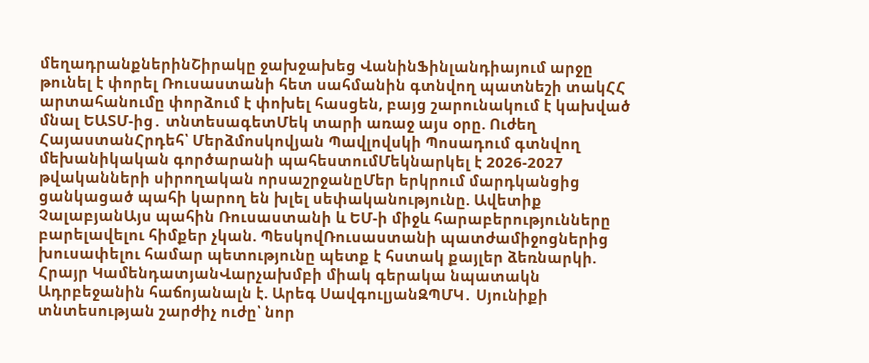մեղադրանքներինՇիրակը ջախջախեց ՎանինՖինլանդիայում արջը թունել է փորել Ռուսաստանի հետ սահմանին գտնվող պատնեշի տակՀՀ արտահանումը փորձում է փոխել հասցեն, բայց շարունակում է կախված մնալ ԵԱՏՄ-ից․ տնտեսագետՄեկ տարի առաջ այս օրը. Ուժեղ ՀայաստանՀրդեհ՝ Մերձմոսկովյան Պավլովսկի Պոսադում գտնվող մեխանիկական գործարանի պահեստումՄեկնարկել է 2026-2027 թվականների սիրողական որսաշրջանըՄեր երկրում մարդկանցից ցանկացած պահի կարող են խլել սեփականությունը. Ավետիք ՉալաբյանԱյս պահին Ռուսաստանի և ԵՄ-ի միջև հարաբերությունները բարելավելու հիմքեր չկան. ՊեսկովՌուսաստանի պատժամիջոցներից խուսափելու համար պետությունը պետք է հստակ քայլեր ձեռնարկի. Հրայր ԿամենդատյանՎարչախմբի միակ գերակա նպատակն Ադրբեջանին հաճոյանալն է. Արեգ ՍավգուլյանԶՊՄԿ․ Սյունիքի տնտեսության շարժիչ ուժը՝ նոր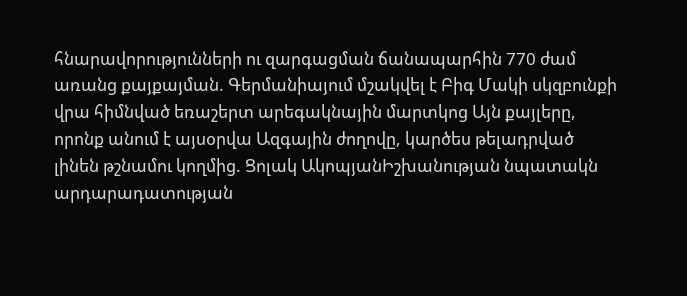հնարավորությունների ու զարգացման ճանապարհին 770 ժամ առանց քայքայման. Գերմանիայում մշակվել է Բիգ Մակի սկզբունքի վրա հիմնված եռաշերտ արեգակնային մարտկոց Այն քայլերը, որոնք անում է այսօրվա Ազգային ժողովը, կարծես թելադրված լինեն թշնամու կողմից. Ցոլակ ԱկոպյանԻշխանության նպատակն արդարադատության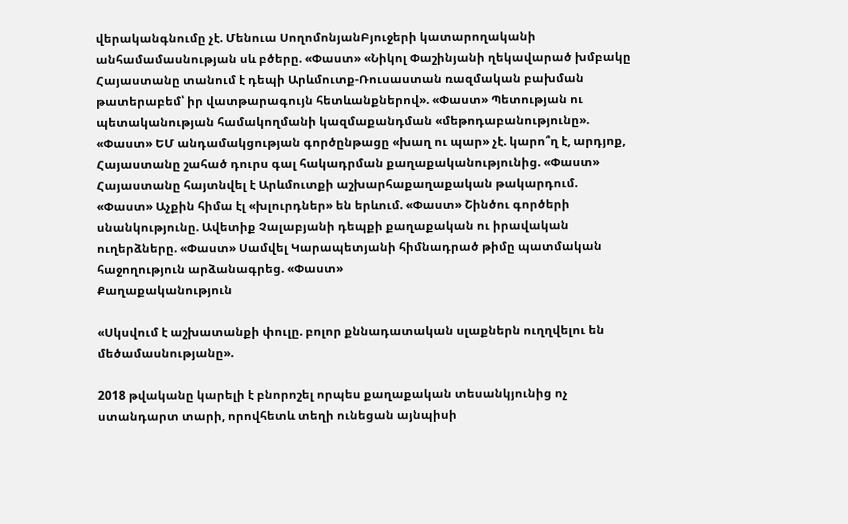վերականգնումը չէ. Մենուա ՍողոմոնյանԲյուջերի կատարողականի անհամամասնության սև բծերը. «Փաստ» «Նիկոլ Փաշինյանի ղեկավարած խմբակը Հայաստանը տանում է դեպի Արևմուտք-Ռուսաստան ռազմական բախման թատերաբեմ՝ իր վատթարագույն հետևանքներով». «Փաստ» Պետության ու պետականության համակողմանի կազմաքանդման «մեթոդաբանությունը». «Փաստ» ԵՄ անդամակցության գործընթացը «խաղ ու պար» չէ. կարո՞ղ է, արդյոք, Հայաստանը շահած դուրս գալ հակադրման քաղաքականությունից. «Փաստ» Հայաստանը հայտնվել է Արևմուտքի աշխարհաքաղաքական թակարդում. «Փաստ» Աչքին հիմա էլ «խլուրդներ» են երևում. «Փաստ» Շինծու գործերի սնանկությունը. Ավետիք Չալաբյանի դեպքի քաղաքական ու իրավական ուղերձները. «Փաստ» Սամվել Կարապետյանի հիմնադրած թիմը պատմական հաջողություն արձանագրեց. «Փաստ»
Քաղաքականություն

«Սկսվում է աշխատանքի փուլը. բոլոր քննադատական սլաքներն ուղղվելու են մեծամասնությանը».

2018 թվականը կարելի է բնորոշել որպես քաղաքական տեսանկյունից ոչ ստանդարտ տարի, որովհետև տեղի ունեցան այնպիսի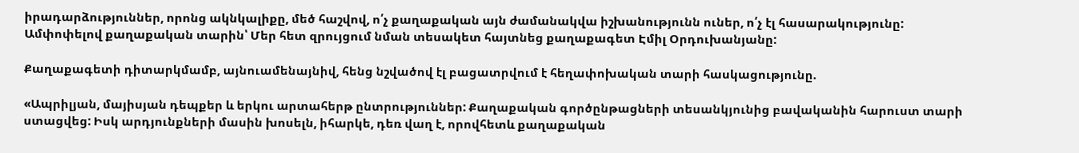իրադարձություններ, որոնց ակնկալիքը, մեծ հաշվով, ո՛չ քաղաքական այն ժամանակվա իշխանությունն ուներ, ո՛չ էլ հասարակությունը: Ամփոփելով քաղաքական տարին՝ Մեր հետ զրույցում նման տեսակետ հայտնեց քաղաքագետ Էմիլ Օրդուխանյանը:

Քաղաքագետի դիտարկմամբ, այնուամենայնիվ, հենց նշվածով էլ բացատրվում է հեղափոխական տարի հասկացությունը.

«Ապրիլյան, մայիսյան դեպքեր և երկու արտահերթ ընտրություններ: Քաղաքական գործընթացների տեսանկյունից բավականին հարուստ տարի ստացվեց: Իսկ արդյունքների մասին խոսելն, իհարկե, դեռ վաղ է, որովհետև քաղաքական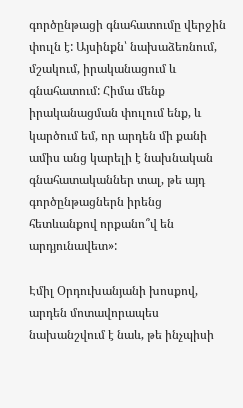գործընթացի գնահատումը վերջին փուլն է: Այսինքն՝ նախաձեռնում, մշակում, իրականացում և գնահատում: Հիմա մենք իրականացման փուլում ենք, և կարծում եմ, որ արդեն մի քանի ամիս անց կարելի է նախնական գնահատականներ տալ, թե այդ գործընթացներն իրենց հետևանքով որքանո՞վ են արդյունավետ»:

Էմիլ Օրդուխանյանի խոսքով, արդեն մոտավորապես նախանշվում է նաև, թե ինչպիսի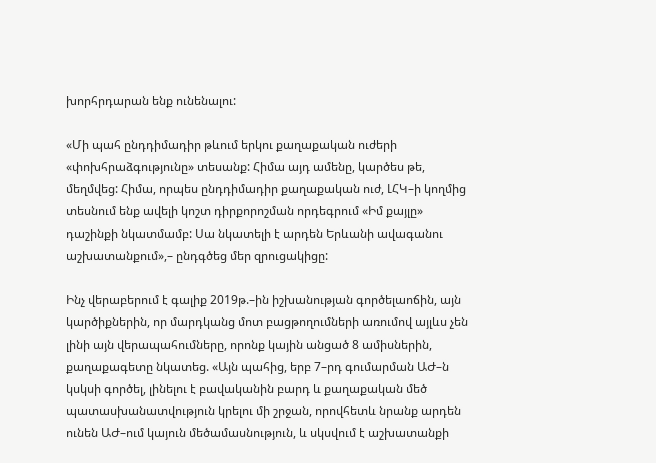խորհրդարան ենք ունենալու:

«Մի պահ ընդդիմադիր թևում երկու քաղաքական ուժերի «փոխհրաձգությունը» տեսանք: Հիմա այդ ամենը, կարծես թե, մեղմվեց: Հիմա, որպես ընդդիմադիր քաղաքական ուժ, ԼՀԿ–ի կողմից տեսնում ենք ավելի կոշտ դիրքորոշման որդեգրում «Իմ քայլը» դաշինքի նկատմամբ: Սա նկատելի է արդեն Երևանի ավագանու աշխատանքում»,– ընդգծեց մեր զրուցակիցը:

Ինչ վերաբերում է գալիք 2019թ.–ին իշխանության գործելաոճին, այն կարծիքներին, որ մարդկանց մոտ բացթողումների առումով այլևս չեն լինի այն վերապահումները, որոնք կային անցած 8 ամիսներին, քաղաքագետը նկատեց. «Այն պահից, երբ 7–րդ գումարման ԱԺ–ն կսկսի գործել, լինելու է բավականին բարդ և քաղաքական մեծ պատասխանատվություն կրելու մի շրջան, որովհետև նրանք արդեն ունեն ԱԺ–ում կայուն մեծամասնություն, և սկսվում է աշխատանքի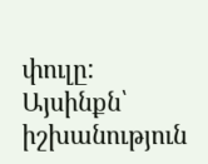փուլը: Այսինքն՝ իշխանություն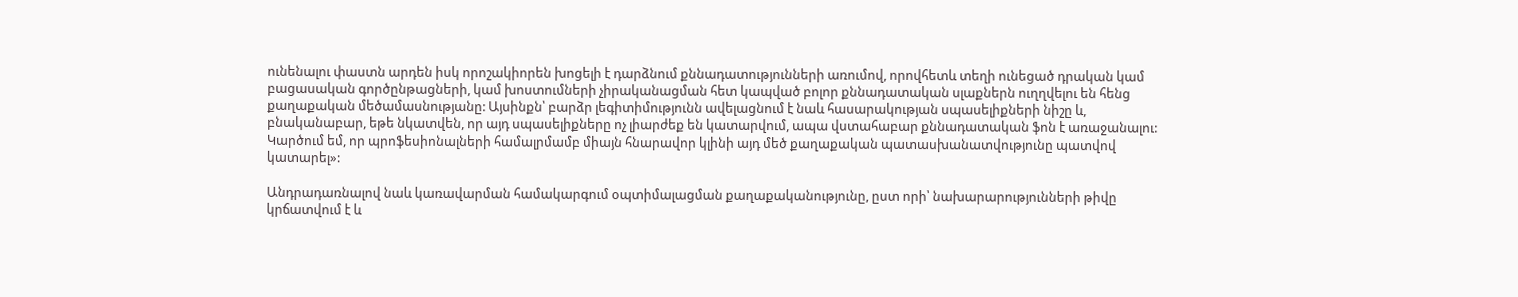ունենալու փաստն արդեն իսկ որոշակիորեն խոցելի է դարձնում քննադատությունների առումով, որովհետև տեղի ունեցած դրական կամ բացասական գործընթացների, կամ խոստումների չիրականացման հետ կապված բոլոր քննադատական սլաքներն ուղղվելու են հենց քաղաքական մեծամասնությանը: Այսինքն՝ բարձր լեգիտիմությունն ավելացնում է նաև հասարակության սպասելիքների նիշը և, բնականաբար, եթե նկատվեն, որ այդ սպասելիքները ոչ լիարժեք են կատարվում, ապա վստահաբար քննադատական ֆոն է առաջանալու: Կարծում եմ, որ պրոֆեսիոնալների համալրմամբ միայն հնարավոր կլինի այդ մեծ քաղաքական պատասխանատվությունը պատվով կատարել»:

Անդրադառնալով նաև կառավարման համակարգում օպտիմալացման քաղաքականությունը, ըստ որի՝ նախարարությունների թիվը կրճատվում է և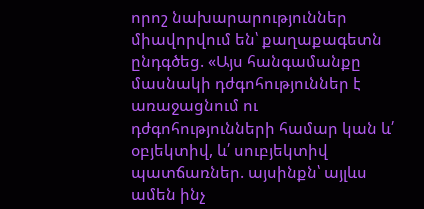որոշ նախարարություններ միավորվում են՝ քաղաքագետն ընդգծեց. «Այս հանգամանքը մասնակի դժգոհություններ է առաջացնում ու դժգոհությունների համար կան և՛ օբյեկտիվ, և՛ սուբյեկտիվ պատճառներ. այսինքն՝ այլևս ամեն ինչ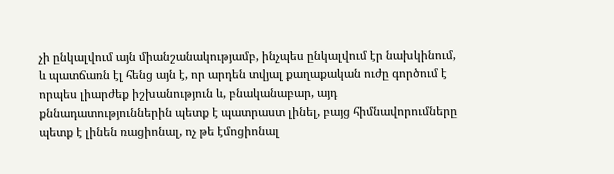չի ընկալվում այն միանշանակությամբ, ինչպես ընկալվում էր նախկինում, և պատճառն էլ հենց այն է, որ արդեն տվյալ քաղաքական ուժը գործում է որպես լիարժեք իշխանություն և, բնականաբար, այդ քննադատություններին պետք է պատրաստ լինել, բայց հիմնավորումները պետք է լինեն ռացիոնալ, ոչ թե էմոցիոնալ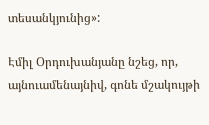տեսանկյունից»:

Էմիլ Օրդուխանյանը նշեց, որ, այնուամենայնիվ, գոնե մշակույթի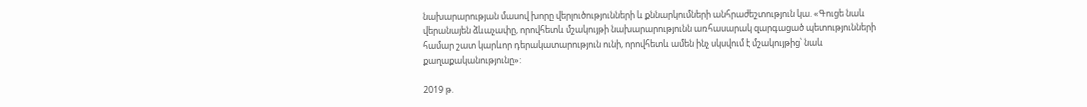նախարարության մասով խորը վերլուծությունների և քննարկումների անհրաժեշտություն կա. «Գուցե նաև վերանայեն ձևաչափը, որովհետև մշակույթի նախարարությունն առհասարակ զարգացած պետությունների համար շատ կարևոր դերակատարություն ունի, որովհետև ամեն ինչ սկսվում է մշակույթից՝ նաև քաղաքականությունը»:

2019 թ.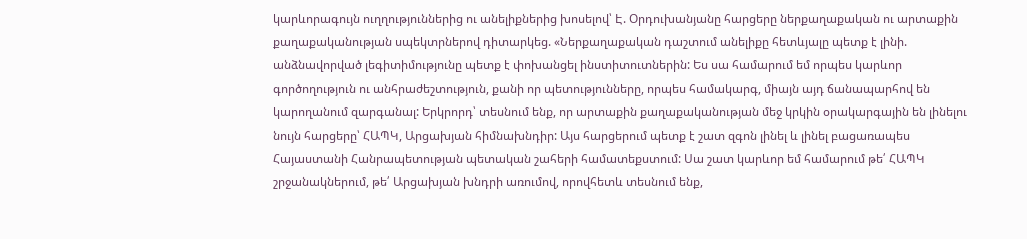կարևորագույն ուղղություններից ու անելիքներից խոսելով՝ Է. Օրդուխանյանը հարցերը ներքաղաքական ու արտաքին քաղաքականության սպեկտրներով դիտարկեց. «Ներքաղաքական դաշտում անելիքը հետևյալը պետք է լինի. անձնավորված լեգիտիմությունը պետք է փոխանցել ինստիտուտներին: Ես սա համարում եմ որպես կարևոր գործողություն ու անհրաժեշտություն, քանի որ պետությունները, որպես համակարգ, միայն այդ ճանապարհով են կարողանում զարգանալ: Երկրորդ՝ տեսնում ենք, որ արտաքին քաղաքականության մեջ կրկին օրակարգային են լինելու նույն հարցերը՝ ՀԱՊԿ, Արցախյան հիմնախնդիր: Այս հարցերում պետք է շատ զգոն լինել և լինել բացառապես Հայաստանի Հանրապետության պետական շահերի համատեքստում: Սա շատ կարևոր եմ համարում թե՛ ՀԱՊԿ շրջանակներում, թե՛ Արցախյան խնդրի առումով, որովհետև տեսնում ենք,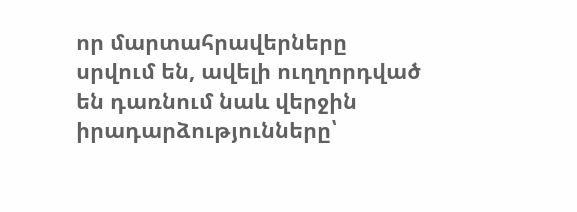որ մարտահրավերները սրվում են, ավելի ուղղորդված են դառնում նաև վերջին իրադարձությունները՝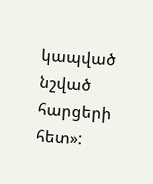կապված նշված հարցերի հետ»: